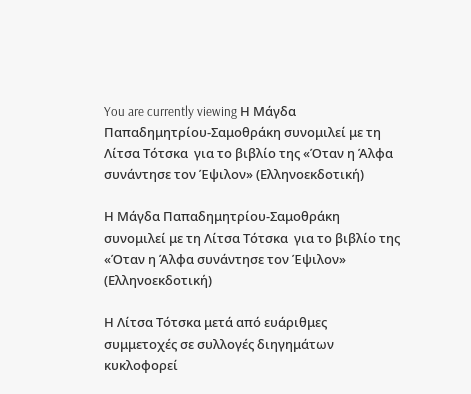You are currently viewing Η Μάγδα Παπαδημητρίου-Σαμοθράκη συνομιλεί με τη Λίτσα Τότσκα  για το βιβλίο της «Όταν η Άλφα συνάντησε τον Έψιλον» (Ελληνοεκδοτική)

Η Μάγδα Παπαδημητρίου-Σαμοθράκη συνομιλεί με τη Λίτσα Τότσκα  για το βιβλίο της «Όταν η Άλφα συνάντησε τον Έψιλον» (Ελληνοεκδοτική)

Η Λίτσα Τότσκα μετά από ευάριθμες συμμετοχές σε συλλογές διηγημάτων κυκλοφορεί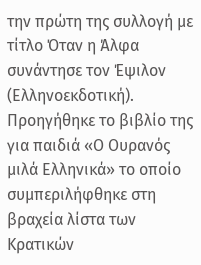την πρώτη της συλλογή με τίτλο Όταν η Άλφα συνάντησε τον Έψιλον (Ελληνοεκδοτική). Προηγήθηκε το βιβλίο της για παιδιά «Ο Ουρανός μιλά Ελληνικά» το οποίο συμπεριλήφθηκε στη βραχεία λίστα των Κρατικών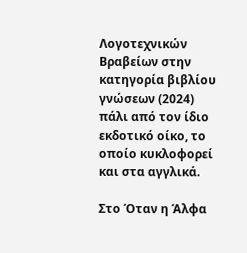Λογοτεχνικών Βραβείων στην κατηγορία βιβλίου γνώσεων (2024) πάλι από τον ίδιο εκδοτικό οίκο, το οποίο κυκλοφορεί και στα αγγλικά.

Στο Όταν η Άλφα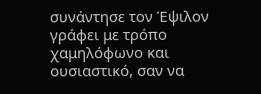συνάντησε τον Έψιλον γράφει με τρόπο χαμηλόφωνο και ουσιαστικό, σαν να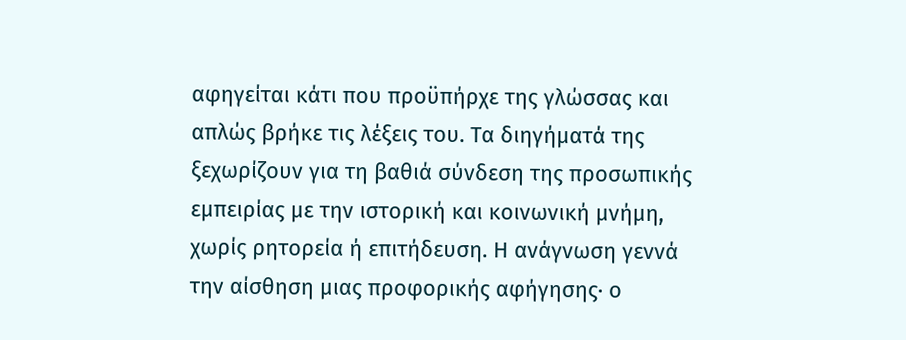αφηγείται κάτι που προϋπήρχε της γλώσσας και απλώς βρήκε τις λέξεις του. Τα διηγήματά της ξεχωρίζουν για τη βαθιά σύνδεση της προσωπικής εμπειρίας με την ιστορική και κοινωνική μνήμη, χωρίς ρητορεία ή επιτήδευση. Η ανάγνωση γεννά την αίσθηση μιας προφορικής αφήγησης· ο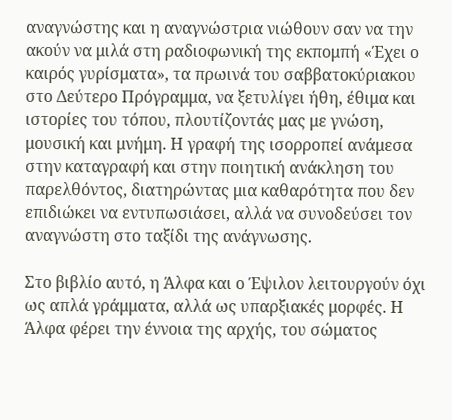αναγνώστης και η αναγνώστρια νιώθουν σαν να την ακούν να μιλά στη ραδιοφωνική της εκπομπή «Έχει ο καιρός γυρίσματα», τα πρωινά του σαββατοκύριακου στο Δεύτερο Πρόγραμμα, να ξετυλίγει ήθη, έθιμα και ιστορίες του τόπου, πλουτίζοντάς μας με γνώση, μουσική και μνήμη. Η γραφή της ισορροπεί ανάμεσα στην καταγραφή και στην ποιητική ανάκληση του παρελθόντος, διατηρώντας μια καθαρότητα που δεν επιδιώκει να εντυπωσιάσει, αλλά να συνοδεύσει τον αναγνώστη στο ταξίδι της ανάγνωσης.

Στο βιβλίο αυτό, η Άλφα και ο Έψιλον λειτουργούν όχι ως απλά γράμματα, αλλά ως υπαρξιακές μορφές. Η Άλφα φέρει την έννοια της αρχής, του σώματος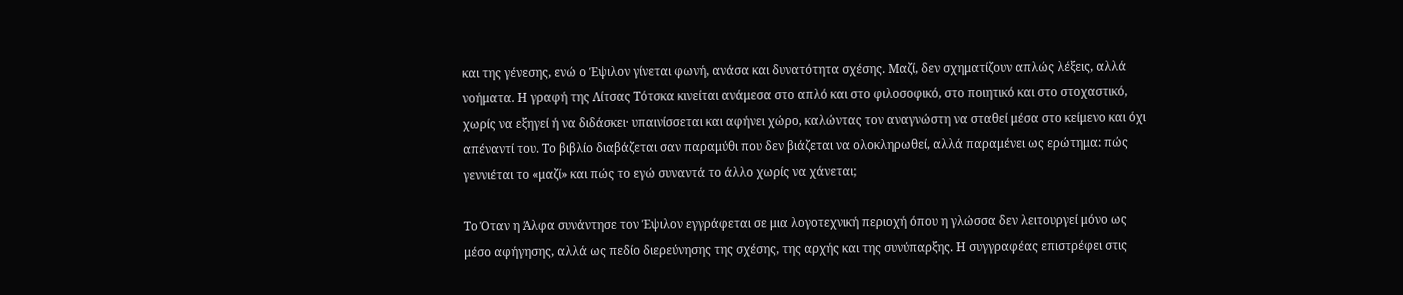και της γένεσης, ενώ ο Έψιλον γίνεται φωνή, ανάσα και δυνατότητα σχέσης. Μαζί, δεν σχηματίζουν απλώς λέξεις, αλλά νοήματα. Η γραφή της Λίτσας Τότσκα κινείται ανάμεσα στο απλό και στο φιλοσοφικό, στο ποιητικό και στο στοχαστικό, χωρίς να εξηγεί ή να διδάσκει· υπαινίσσεται και αφήνει χώρο, καλώντας τον αναγνώστη να σταθεί μέσα στο κείμενο και όχι απέναντί του. Το βιβλίο διαβάζεται σαν παραμύθι που δεν βιάζεται να ολοκληρωθεί, αλλά παραμένει ως ερώτημα: πώς γεννιέται το «μαζί» και πώς το εγώ συναντά το άλλο χωρίς να χάνεται;

Το Όταν η Άλφα συνάντησε τον Έψιλον εγγράφεται σε μια λογοτεχνική περιοχή όπου η γλώσσα δεν λειτουργεί μόνο ως μέσο αφήγησης, αλλά ως πεδίο διερεύνησης της σχέσης, της αρχής και της συνύπαρξης. Η συγγραφέας επιστρέφει στις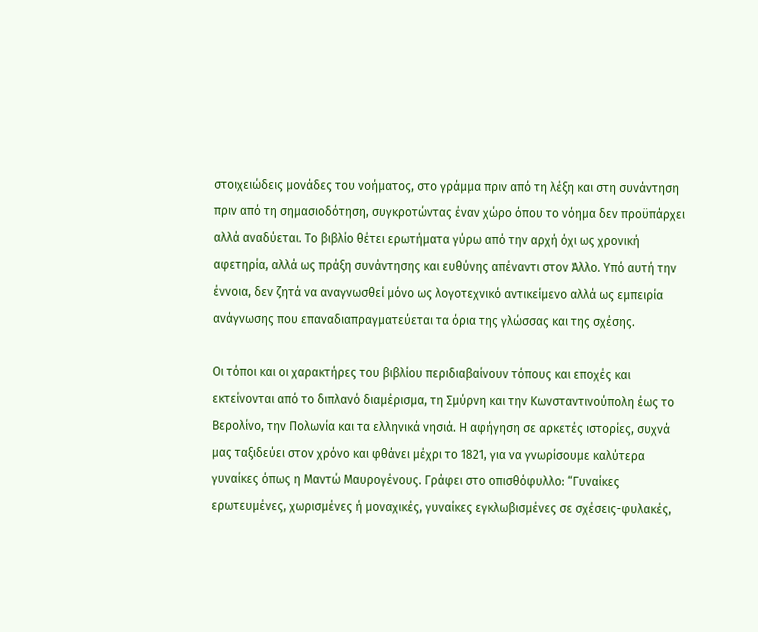στοιχειώδεις μονάδες του νοήματος, στο γράμμα πριν από τη λέξη και στη συνάντηση πριν από τη σημασιοδότηση, συγκροτώντας έναν χώρο όπου το νόημα δεν προϋπάρχει αλλά αναδύεται. Το βιβλίο θέτει ερωτήματα γύρω από την αρχή όχι ως χρονική αφετηρία, αλλά ως πράξη συνάντησης και ευθύνης απέναντι στον Άλλο. Υπό αυτή την έννοια, δεν ζητά να αναγνωσθεί μόνο ως λογοτεχνικό αντικείμενο αλλά ως εμπειρία ανάγνωσης που επαναδιαπραγματεύεται τα όρια της γλώσσας και της σχέσης.

Οι τόποι και οι χαρακτήρες του βιβλίου περιδιαβαίνουν τόπους και εποχές και εκτείνονται από το διπλανό διαμέρισμα, τη Σμύρνη και την Κωνσταντινούπολη έως το Βερολίνο, την Πολωνία και τα ελληνικά νησιά. Η αφήγηση σε αρκετές ιστορίες, συχνά μας ταξιδεύει στον χρόνο και φθάνει μέχρι το 1821, για να γνωρίσουμε καλύτερα γυναίκες όπως η Μαντώ Μαυρογένους. Γράφει στο οπισθόφυλλο: “Γυναίκες ερωτευμένες, χωρισμένες ή μοναχικές, γυναίκες εγκλωβισμένες σε σχέσεις-φυλακές,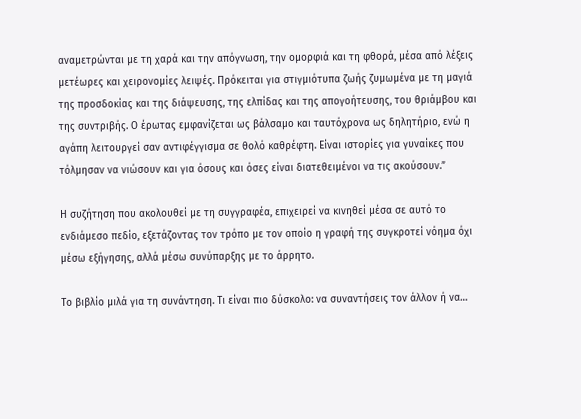αναμετρώνται με τη χαρά και την απόγνωση, την ομορφιά και τη φθορά, μέσα από λέξεις μετέωρες και χειρονομίες λειψές. Πρόκειται για στιγμιότυπα ζωής ζυμωμένα με τη μαγιά της προσδοκίας και της διάψευσης, της ελπίδας και της απογοήτευσης, του θριάμβου και της συντριβής. Ο έρωτας εμφανίζεται ως βάλσαμο και ταυτόχρονα ως δηλητήριο, ενώ η αγάπη λειτουργεί σαν αντιφέγγισμα σε θολό καθρέφτη. Είναι ιστορίες για γυναίκες που τόλμησαν να νιώσουν και για όσους και όσες είναι διατεθειμένοι να τις ακούσουν.”

Η συζήτηση που ακολουθεί με τη συγγραφέα, επιχειρεί να κινηθεί μέσα σε αυτό το ενδιάμεσο πεδίο, εξετάζοντας τον τρόπο με τον οποίο η γραφή της συγκροτεί νόημα όχι μέσω εξήγησης, αλλά μέσω συνύπαρξης με το άρρητο.

Το βιβλίο μιλά για τη συνάντηση. Τι είναι πιο δύσκολο: να συναντήσεις τον άλλον ή να…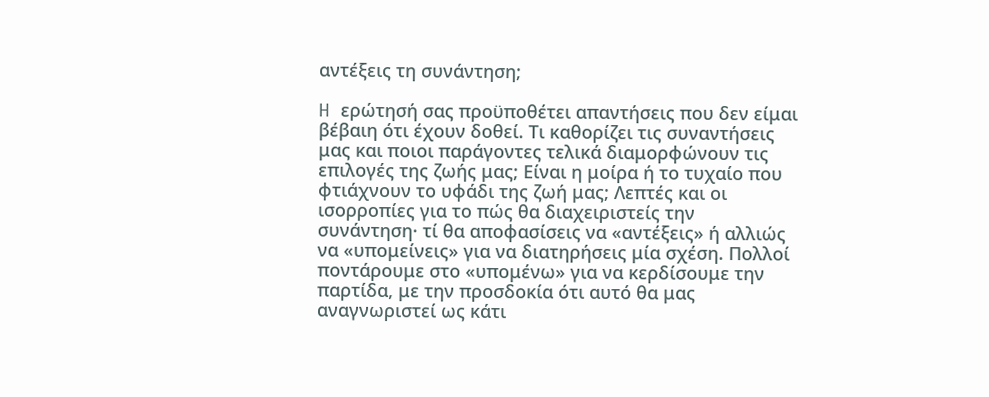αντέξεις τη συνάντηση;

H ερώτησή σας προϋποθέτει απαντήσεις που δεν είμαι βέβαιη ότι έχουν δοθεί. Τι καθορίζει τις συναντήσεις μας και ποιοι παράγοντες τελικά διαμορφώνουν τις επιλογές της ζωής μας; Είναι η μοίρα ή το τυχαίο που φτιάχνουν το υφάδι της ζωή μας; Λεπτές και οι ισορροπίες για το πώς θα διαχειριστείς την συνάντηση· τί θα αποφασίσεις να «αντέξεις» ή αλλιώς να «υπομείνεις» για να διατηρήσεις μία σχέση. Πολλοί ποντάρουμε στο «υπομένω» για να κερδίσουμε την παρτίδα, με την προσδοκία ότι αυτό θα μας αναγνωριστεί ως κάτι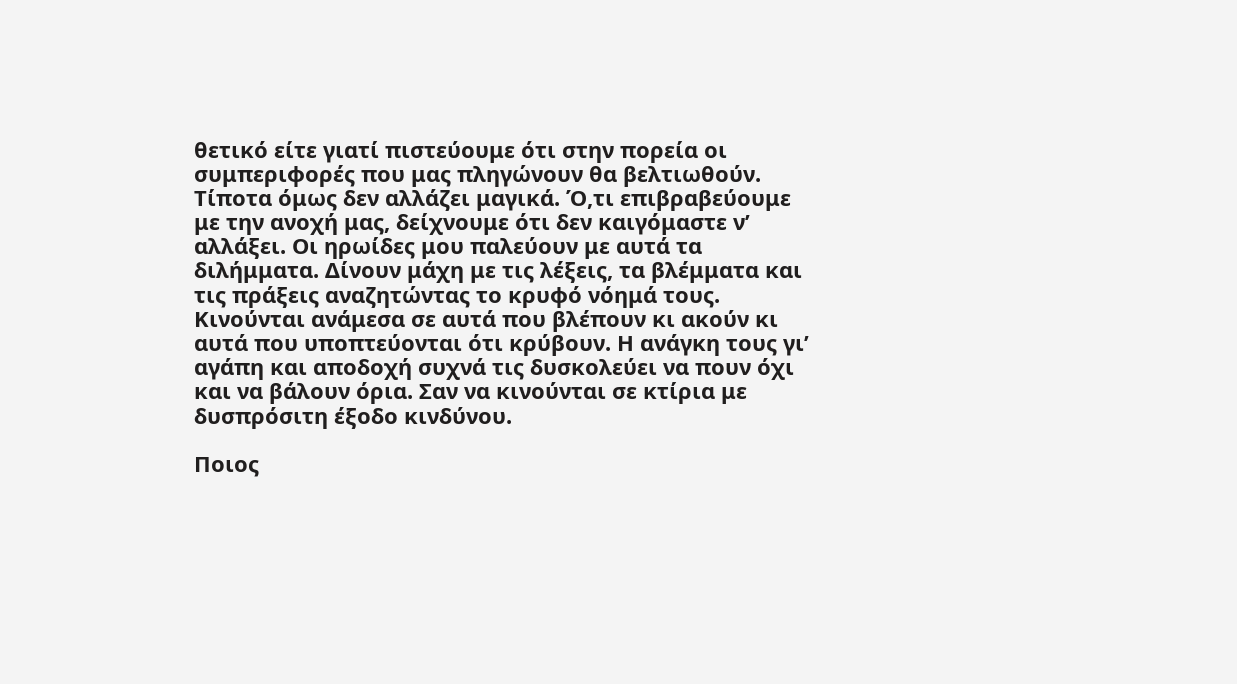θετικό είτε γιατί πιστεύουμε ότι στην πορεία οι συμπεριφορές που μας πληγώνουν θα βελτιωθούν. Τίποτα όμως δεν αλλάζει μαγικά. Ό,τι επιβραβεύουμε με την ανοχή μας, δείχνουμε ότι δεν καιγόμαστε ν’ αλλάξει. Οι ηρωίδες μου παλεύουν με αυτά τα διλήμματα. Δίνουν μάχη με τις λέξεις, τα βλέμματα και τις πράξεις αναζητώντας το κρυφό νόημά τους. Κινούνται ανάμεσα σε αυτά που βλέπουν κι ακούν κι αυτά που υποπτεύονται ότι κρύβουν. Η ανάγκη τους γι’ αγάπη και αποδοχή συχνά τις δυσκολεύει να πουν όχι και να βάλουν όρια. Σαν να κινούνται σε κτίρια με δυσπρόσιτη έξοδο κινδύνου.

Ποιος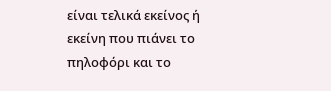είναι τελικά εκείνος ή εκείνη που πιάνει το πηλοφόρι και το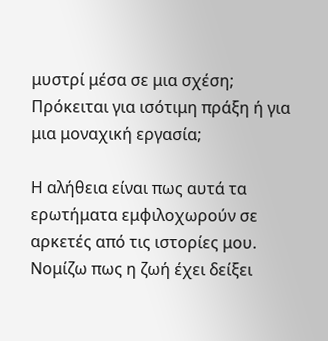μυστρί μέσα σε μια σχέση; Πρόκειται για ισότιμη πράξη ή για μια μοναχική εργασία;

Η αλήθεια είναι πως αυτά τα ερωτήματα εμφιλοχωρούν σε αρκετές από τις ιστορίες μου. Νομίζω πως η ζωή έχει δείξει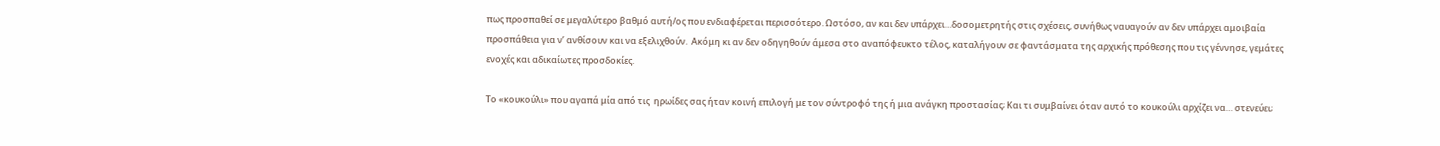πως προσπαθεί σε μεγαλύτερο βαθμό αυτή/ος που ενδιαφέρεται περισσότερο. Ωστόσο, αν και δεν υπάρχει…δοσομετρητής στις σχέσεις, συνήθως ναυαγούν αν δεν υπάρχει αμοιβαία προσπάθεια για ν’ ανθίσουν και να εξελιχθούν.  Ακόμη κι αν δεν οδηγηθούν άμεσα στο αναπόφευκτο τέλος, καταλήγουν σε φαντάσματα της αρχικής πρόθεσης που τις γέννησε, γεμάτες ενοχές και αδικαίωτες προσδοκίες.

Το «κουκούλι» που αγαπά μία από τις  ηρωίδες σας ήταν κοινή επιλογή με τον σύντροφό της ή μια ανάγκη προστασίας; Και τι συμβαίνει όταν αυτό το κουκούλι αρχίζει να… στενεύει;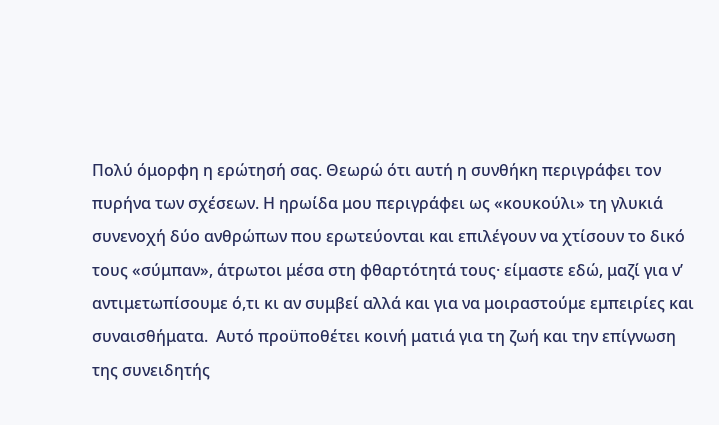Πολύ όμορφη η ερώτησή σας. Θεωρώ ότι αυτή η συνθήκη περιγράφει τον πυρήνα των σχέσεων. Η ηρωίδα μου περιγράφει ως «κουκούλι» τη γλυκιά συνενοχή δύο ανθρώπων που ερωτεύονται και επιλέγουν να χτίσουν το δικό τους «σύμπαν», άτρωτοι μέσα στη φθαρτότητά τους· είμαστε εδώ, μαζί για ν’ αντιμετωπίσουμε ό,τι κι αν συμβεί αλλά και για να μοιραστούμε εμπειρίες και συναισθήματα.  Αυτό προϋποθέτει κοινή ματιά για τη ζωή και την επίγνωση της συνειδητής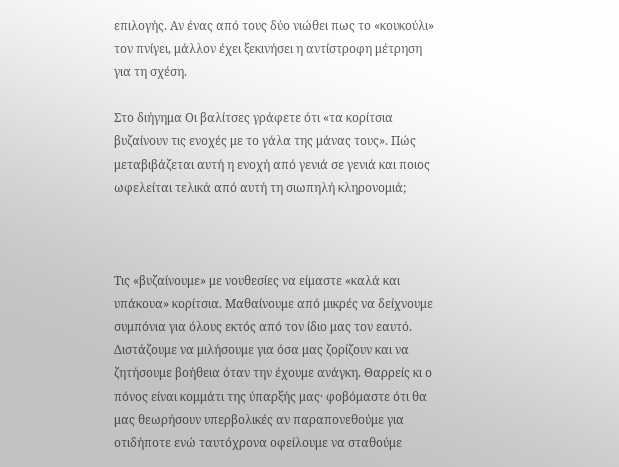επιλογής. Αν ένας από τους δύο νιώθει πως το «κουκούλι» τον πνίγει, μάλλον έχει ξεκινήσει η αντίστροφη μέτρηση για τη σχέση.

Στο διήγημα Οι βαλίτσες γράφετε ότι «τα κορίτσια βυζαίνουν τις ενοχές με το γάλα της μάνας τους». Πώς μεταβιβάζεται αυτή η ενοχή από γενιά σε γενιά και ποιος ωφελείται τελικά από αυτή τη σιωπηλή κληρονομιά;



Τις «βυζαίνουμε» με νουθεσίες να είμαστε «καλά και υπάκουα» κορίτσια. Μαθαίνουμε από μικρές να δείχνουμε συμπόνια για όλους εκτός από τον ίδιο μας τον εαυτό. Διστάζουμε να μιλήσουμε για όσα μας ζορίζουν και να ζητήσουμε βοήθεια όταν την έχουμε ανάγκη. Θαρρείς κι ο πόνος είναι κομμάτι της ύπαρξής μας· φοβόμαστε ότι θα μας θεωρήσουν υπερβολικές αν παραπονεθούμε για οτιδήποτε ενώ ταυτόχρονα οφείλουμε να σταθούμε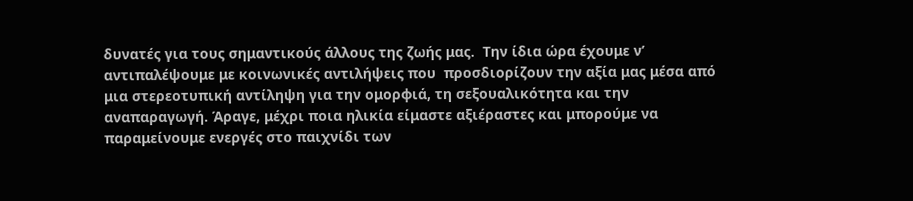δυνατές για τους σημαντικούς άλλους της ζωής μας.  Την ίδια ώρα έχουμε ν’ αντιπαλέψουμε με κοινωνικές αντιλήψεις που  προσδιορίζουν την αξία μας μέσα από μια στερεοτυπική αντίληψη για την ομορφιά, τη σεξουαλικότητα και την αναπαραγωγή. Άραγε, μέχρι ποια ηλικία είμαστε αξιέραστες και μπορούμε να παραμείνουμε ενεργές στο παιχνίδι των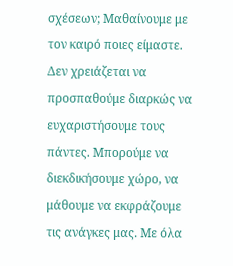σχέσεων; Μαθαίνουμε με τον καιρό ποιες είμαστε. Δεν χρειάζεται να προσπαθούμε διαρκώς να ευχαριστήσουμε τους πάντες. Μπορούμε να διεκδικήσουμε χώρο, να μάθουμε να εκφράζουμε τις ανάγκες μας. Με όλα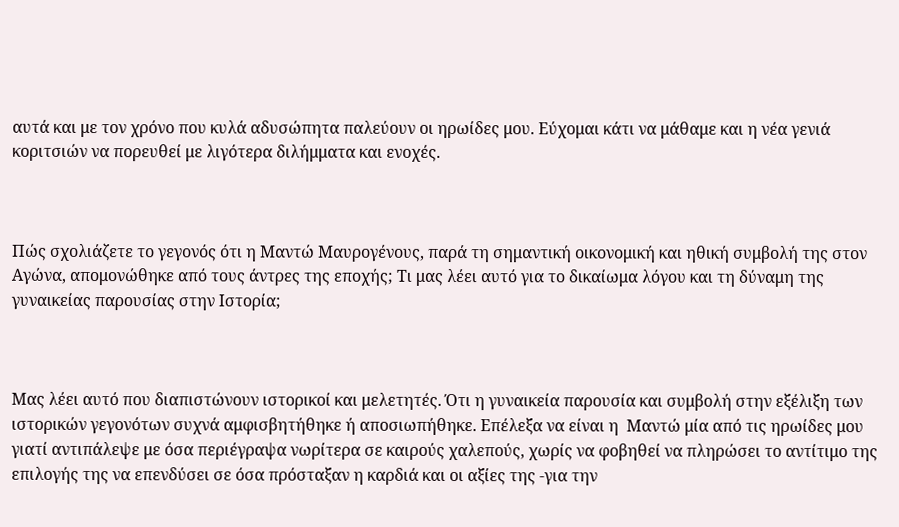αυτά και με τον χρόνο που κυλά αδυσώπητα παλεύουν οι ηρωίδες μου. Εύχομαι κάτι να μάθαμε και η νέα γενιά κοριτσιών να πορευθεί με λιγότερα διλήμματα και ενοχές.



Πώς σχολιάζετε το γεγονός ότι η Μαντώ Μαυρογένους, παρά τη σημαντική οικονομική και ηθική συμβολή της στον Αγώνα, απομονώθηκε από τους άντρες της εποχής; Τι μας λέει αυτό για το δικαίωμα λόγου και τη δύναμη της γυναικείας παρουσίας στην Ιστορία;



Μας λέει αυτό που διαπιστώνουν ιστορικοί και μελετητές. Ότι η γυναικεία παρουσία και συμβολή στην εξέλιξη των ιστορικών γεγονότων συχνά αμφισβητήθηκε ή αποσιωπήθηκε. Επέλεξα να είναι η  Μαντώ μία από τις ηρωίδες μου γιατί αντιπάλεψε με όσα περιέγραψα νωρίτερα σε καιρούς χαλεπούς, χωρίς να φοβηθεί να πληρώσει το αντίτιμο της επιλογής της να επενδύσει σε όσα πρόσταξαν η καρδιά και οι αξίες της -για την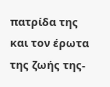πατρίδα της και τον έρωτα της ζωής της-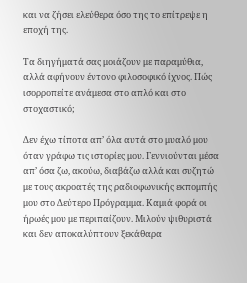και να ζήσει ελεύθερα όσο της το επίτρεψε η εποχή της.

Τα διηγήματά σας μοιάζουν με παραμύθια, αλλά αφήνουν έντονο φιλοσοφικό ίχνος. Πώς ισορροπείτε ανάμεσα στο απλό και στο στοχαστικό;

Δεν έχω τίποτα απ’ όλα αυτά στο μυαλό μου όταν γράφω τις ιστορίες μου. Γεννιούνται μέσα απ’ όσα ζω, ακούω, διαβάζω αλλά και συζητώ με τους ακροατές της ραδιοφωνικής εκπομπής μου στο Δεύτερο Πρόγραμμα. Καμιά φορά οι ήρωές μου με περιπαίζουν. Μιλούν ψιθυριστά και δεν αποκαλύπτουν ξεκάθαρα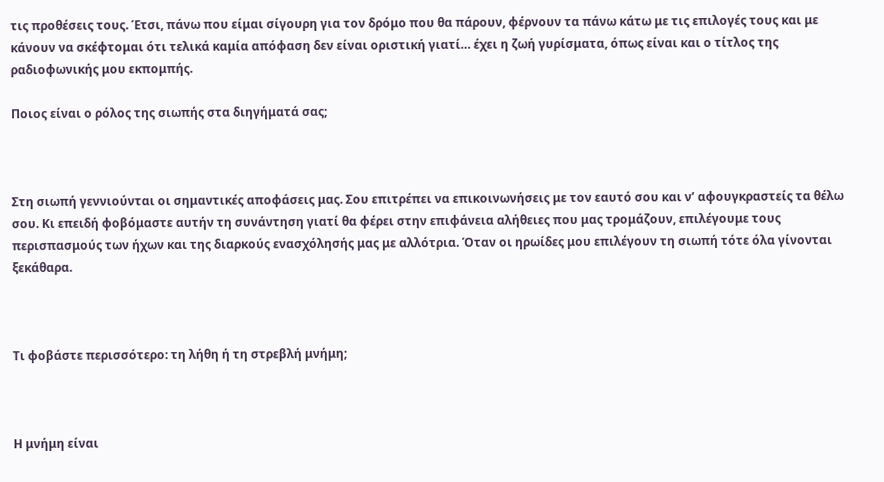τις προθέσεις τους. Έτσι, πάνω που είμαι σίγουρη για τον δρόμο που θα πάρουν, φέρνουν τα πάνω κάτω με τις επιλογές τους και με κάνουν να σκέφτομαι ότι τελικά καμία απόφαση δεν είναι οριστική γιατί… έχει η ζωή γυρίσματα, όπως είναι και ο τίτλος της ραδιοφωνικής μου εκπομπής.

Ποιος είναι ο ρόλος της σιωπής στα διηγήματά σας;



Στη σιωπή γεννιούνται οι σημαντικές αποφάσεις μας. Σου επιτρέπει να επικοινωνήσεις με τον εαυτό σου και ν’ αφουγκραστείς τα θέλω σου. Κι επειδή φοβόμαστε αυτήν τη συνάντηση γιατί θα φέρει στην επιφάνεια αλήθειες που μας τρομάζουν, επιλέγουμε τους περισπασμούς των ήχων και της διαρκούς ενασχόλησής μας με αλλότρια. Όταν οι ηρωίδες μου επιλέγουν τη σιωπή τότε όλα γίνονται ξεκάθαρα.



Τι φοβάστε περισσότερο: τη λήθη ή τη στρεβλή μνήμη;



Η μνήμη είναι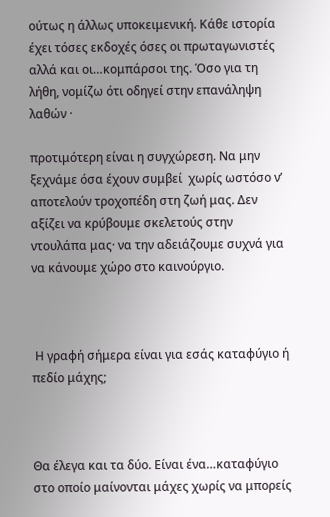ούτως η άλλως υποκειμενική. Κάθε ιστορία έχει τόσες εκδοχές όσες οι πρωταγωνιστές αλλά και οι…κομπάρσοι της. Όσο για τη λήθη, νομίζω ότι οδηγεί στην επανάληψη λαθών ·

προτιμότερη είναι η συγχώρεση. Να μην ξεχνάμε όσα έχουν συμβεί  χωρίς ωστόσο ν’ αποτελούν τροχοπέδη στη ζωή μας. Δεν αξίζει να κρύβουμε σκελετούς στην ντουλάπα μας· να την αδειάζουμε συχνά για να κάνουμε χώρο στο καινούργιο.



 Η γραφή σήμερα είναι για εσάς καταφύγιο ή πεδίο μάχης;



Θα έλεγα και τα δύο. Είναι ένα…καταφύγιο στο οποίο μαίνονται μάχες χωρίς να μπορείς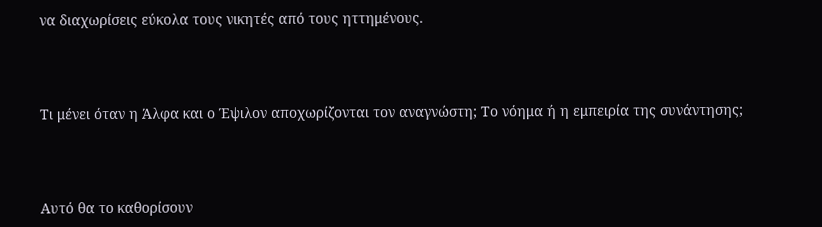να διαχωρίσεις εύκολα τους νικητές από τους ηττημένους.



Τι μένει όταν η Άλφα και ο Έψιλον αποχωρίζονται τον αναγνώστη; Το νόημα ή η εμπειρία της συνάντησης;



Αυτό θα το καθορίσουν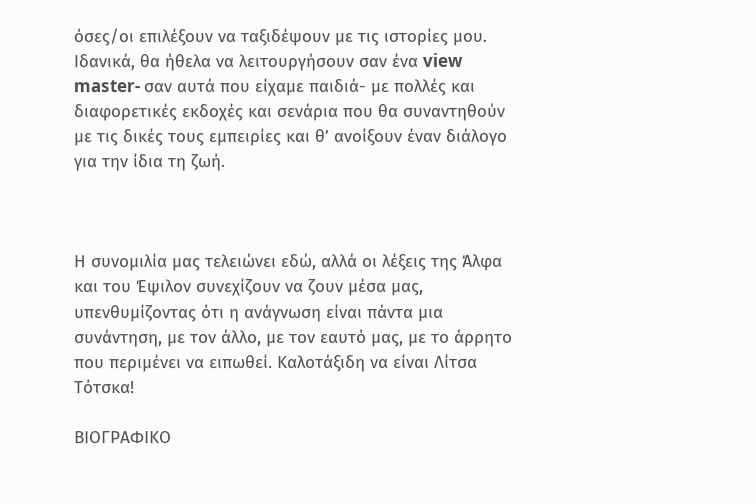όσες/οι επιλέξουν να ταξιδέψουν με τις ιστορίες μου. Ιδανικά, θα ήθελα να λειτουργήσουν σαν ένα view master- σαν αυτά που είχαμε παιδιά- με πολλές και διαφορετικές εκδοχές και σενάρια που θα συναντηθούν με τις δικές τους εμπειρίες και θ’ ανοίξουν έναν διάλογο για την ίδια τη ζωή.



Η συνομιλία μας τελειώνει εδώ, αλλά οι λέξεις της Άλφα και του Έψιλον συνεχίζουν να ζουν μέσα μας, υπενθυμίζοντας ότι η ανάγνωση είναι πάντα μια συνάντηση, με τον άλλο, με τον εαυτό μας, με το άρρητο που περιμένει να ειπωθεί. Καλοτάξιδη να είναι Λίτσα Τότσκα!

ΒΙΟΓΡΑΦΙΚΟ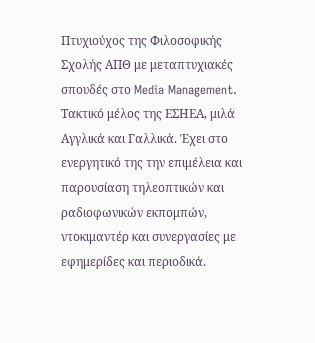Πτυχιούχος της Φιλοσοφικής Σχολής ΑΠΘ με μεταπτυχιακές σπουδές στο Media Management. Τακτικό μέλος της ΕΣΗΕΑ, μιλά Αγγλικά και Γαλλικά. Έχει στο ενεργητικό της την επιμέλεια και παρουσίαση τηλεοπτικών και ραδιοφωνικών εκπομπών, ντοκιμαντέρ και συνεργασίες με εφημερίδες και περιοδικά.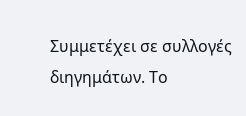Συμμετέχει σε συλλογές διηγημάτων. Το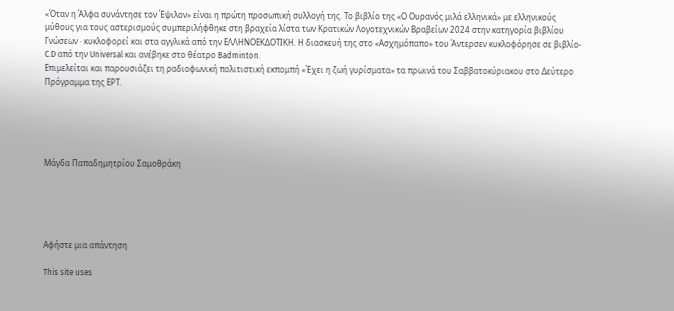«Όταν η Άλφα συνάντησε τον Έψιλον» είναι η πρώτη προσωπική συλλογή της. Το βιβλίο της «Ο Ουρανός μιλά ελληνικά» με ελληνικούς μύθους για τους αστερισμούς συμπεριλήφθηκε στη βραχεία λίστα των Κρατικών Λογοτεχνικών Βραβείων 2024 στην κατηγορία βιβλίου Γνώσεων · κυκλοφορεί και στα αγγλικά από την ΕΛΛΗΝΟΕΚΔΟΤΙΚΗ. Η διασκευή της στο «Ασχημόπαπο» του Άντερσεν κυκλοφόρησε σε βιβλίο- C.D από την Universal και ανέβηκε στο θέατρο Badminton.
Επιμελείται και παρουσιάζει τη ραδιοφωνική πολιτιστική εκπομπή «Έχει η ζωή γυρίσματα» τα πρωινά του Σαββατοκύριακου στο Δεύτερο Πρόγραμμα της ΕΡΤ.





Μάγδα Παπαδημητρίου Σαμοθράκη





Αφήστε μια απάντηση

This site uses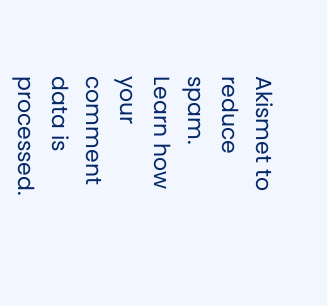Akismet to reduce spam. Learn how your comment data is processed.